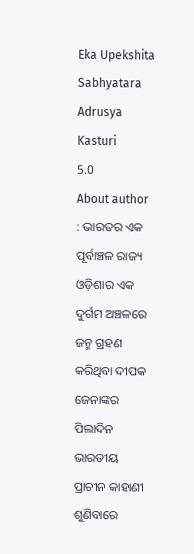Eka Upekshita Sabhyatara Adrusya Kasturi
5.0
About author : ଭାରତର ଏକ ପୂର୍ବାଞ୍ଚଳ ରାଜ୍ୟ ଓଡ଼ିଶାର ଏକ ଦୁର୍ଗମ ଅଞ୍ଚଳରେ ଜନ୍ମ ଗ୍ରହଣ କରିଥିବା ଦୀପକ ଜେନାଙ୍କର ପିଲାଦିନ ଭାରତୀୟ ପ୍ରାଚୀନ କାହାଣୀ ଶୁଣିବାରେ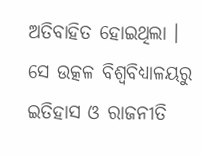ଅତିବାହିତ ହୋଇଥିଲା । ସେ ଉତ୍କଳ ବିଶ୍ୱବିଧ୍ୟାଳୟରୁ ଇତିହାସ ଓ ରାଜନୀତି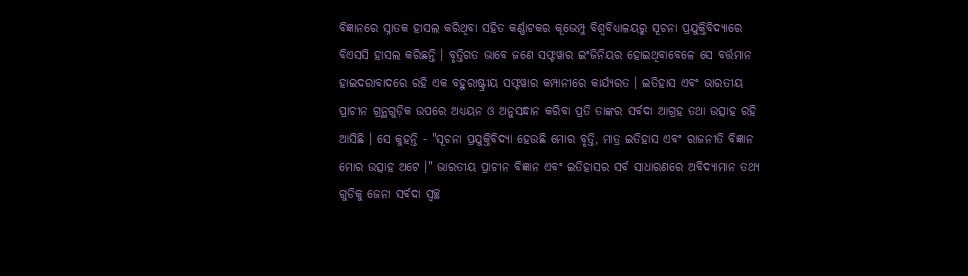ବିଜ୍ଞାନରେ ସ୍ନାତକ ହାସଲ କରିଥିବା ସହିତ କର୍ଣ୍ଣାଟକର କୂଭେମ୍ପୁ ବିଶ୍ୱବିଧ୍ୟାଳୟରୁ ସୂଚନା ପ୍ରଯୁକ୍ତିବିଦ୍ୟାରେ ବିଏସସି ହାସଲ କରିଛନ୍ତି । ବୃତ୍ତିଗତ ଭାବେ ଜଣେ ସଫ୍ଟୱାର ଇଂଜିନିୟର ହୋଇଥିବାବେଳେ ସେ ବର୍ତ୍ତମାନ ହାଇଦରାବାଦରେ ରହି ଏକ ବହୁରାଷ୍ଟ୍ରୀୟ ସଫ୍ଟୱାର କମ୍ପାନୀରେ କାର୍ଯ୍ୟରତ । ଇତିହାସ ଏବଂ ଭାରତୀୟ ପ୍ରାଚୀନ ଗ୍ରନ୍ଥଗୁଡ଼ିକ ଉପରେ ଅଧ୍ୟୟନ ଓ ଅନୁସନ୍ଧାନ କରିବା ପ୍ରତି ତାଙ୍କର ସର୍ବଦା ଆଗ୍ରହ ତଥା ଉତ୍ସାହ ରହି ଆସିଛି । ସେ କୁହନ୍ତି - "ସୂଚନା ପ୍ରଯୁକ୍ତିବିଦ୍ୟା ହେଉଛି ମୋର ବୃତ୍ତି, ମାତ୍ର ଇତିହାସ ଏବଂ ରାଜନୀତି ବିଜ୍ଞାନ ମୋର ଉତ୍ସାହ ଅଟେ ।" ଭାରତୀୟ ପ୍ରାଚୀନ ବିଜ୍ଞାନ ଏବଂ ଇତିହାସର ସର୍ବ ସାଧାରଣରେ ଅବିଦ୍ୟାମାନ ତଥ୍ୟ ଗୁଡିକୁ ଜେନା ସର୍ବଦା ସ୍ୱଚ୍ଛ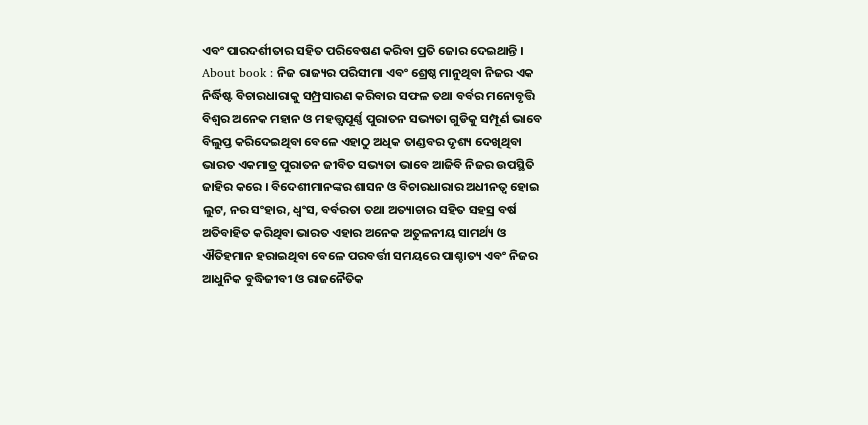ଏବଂ ପାରଦର୍ଶୀତାର ସହିତ ପରିବେଷଣ କରିବା ପ୍ରତି ଜୋର ଦେଇଥାନ୍ତି ।
About book : ନିଜ ରାଜ୍ୟର ପରିସୀମା ଏବଂ ଶ୍ରେଷ୍ଠ ମାନୁଥିବା ନିଜର ଏକ ନିର୍ଦ୍ଧିଷ୍ଟ ବିଚାରଧାରାକୁ ସମ୍ପ୍ରସାରଣ କରିବାର ସଫଳ ତଥା ବର୍ବର ମନୋବୃତ୍ତି ବିଶ୍ୱର ଅନେକ ମହାନ ଓ ମହତ୍ତ୍ୱପୂର୍ଣ୍ଣ ପୁରାତନ ସଭ୍ୟତା ଗୁଡିକୁ ସମ୍ପୂର୍ଣ ଭାବେ ବିଲୁପ୍ତ କରିଦେଇଥିବା ବେଳେ ଏହାଠୁ ଅଧିକ ତାଣ୍ଡବର ଦୃଶ୍ୟ ଦେଖିଥିବା ଭାରତ ଏକମାତ୍ର ପୁରାତନ ଜୀବିତ ସଭ୍ୟତା ଭାବେ ଆଜିବି ନିଜର ଉପସ୍ଥିତି ଜାହିର କରେ । ବିଦେଶୀମାନଙ୍କର ଶାସନ ଓ ବିଚାରଧାରାର ଅଧୀନତ୍ଵ ହୋଇ ଲୁଟ, ନର ସଂହାର, ଧ୍ୱଂସ, ବର୍ବରତା ତଥା ଅତ୍ୟାଚାର ସହିତ ସହସ୍ର ବର୍ଷ ଅତିବାହିତ କରିଥିବା ଭାରତ ଏହାର ଅନେକ ଅତୁଳନୀୟ ସାମର୍ଥ୍ୟ ଓ ଐତିହମାନ ହରାଇଥିବା ବେଳେ ପରବର୍ତ୍ତୀ ସମୟରେ ପାଶ୍ଚାତ୍ୟ ଏବଂ ନିଜର ଆଧୁନିକ ବୁଦ୍ଧିଜୀବୀ ଓ ରାଜନୈତିକ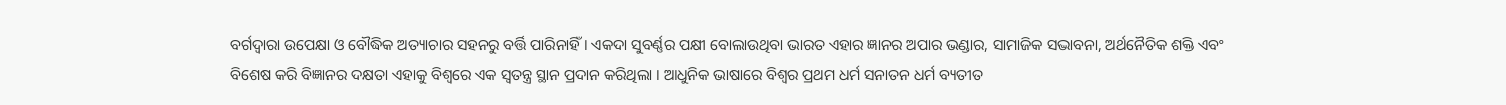ବର୍ଗଦ୍ୱାରା ଉପେକ୍ଷା ଓ ବୌଦ୍ଧିକ ଅତ୍ୟାଚାର ସହନରୁ ବର୍ତ୍ତି ପାରିନାହିଁ । ଏକଦା ସୁବର୍ଣ୍ଣର ପକ୍ଷୀ ବୋଲାଉଥିବା ଭାରତ ଏହାର ଜ୍ଞାନର ଅପାର ଭଣ୍ଡାର, ସାମାଜିକ ସଦ୍ଭାବନା, ଅର୍ଥନୈତିକ ଶକ୍ତି ଏବଂ ବିଶେଷ କରି ବିଜ୍ଞାନର ଦକ୍ଷତା ଏହାକୁ ବିଶ୍ୱରେ ଏକ ସ୍ୱତନ୍ତ୍ର ସ୍ଥାନ ପ୍ରଦାନ କରିଥିଲା । ଆଧୁନିକ ଭାଷାରେ ବିଶ୍ୱର ପ୍ରଥମ ଧର୍ମ ସନାତନ ଧର୍ମ ବ୍ୟତୀତ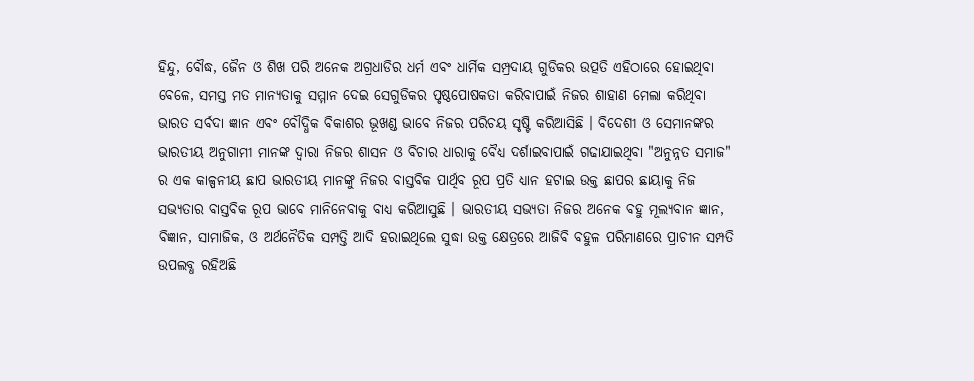ହିନ୍ଦୁ, ବୌଦ୍ଧ, ଜୈନ ଓ ଶିଖ ପରି ଅନେକ ଅଗ୍ରଧାଡିର ଧର୍ମ ଏବଂ ଧାର୍ମିକ ସମ୍ପ୍ରଦାୟ ଗୁଡିକର ଉତ୍ପତି ଏହିଠାରେ ହୋଇଥିବା ବେଳେ, ସମସ୍ତ ମତ ମାନ୍ୟତାକୁ ସମ୍ମାନ ଦେଇ ସେଗୁଡିକର ପୃଷ୍ଠପୋଷକତା କରିବାପାଇଁ ନିଜର ଶାହାଣ ମେଲା କରିଥିବା ଭାରତ ସର୍ବଦା ଜ୍ଞାନ ଏବଂ ବୌଦ୍ଧିକ ବିକାଶର ଭୂଖଣ୍ଡ ଭାବେ ନିଜର ପରିଚୟ ସୃଷ୍ଟି କରିଆସିଛି । ବିଦେଶୀ ଓ ସେମାନଙ୍କର ଭାରତୀୟ ଅନୁଗାମୀ ମାନଙ୍କ ଦ୍ୱାରା ନିଜର ଶାସନ ଓ ବିଚାର ଧାରାକୁ ବୈଧ୍ୟ ଦର୍ଶାଇବାପାଇଁ ଗଢାଯାଇଥିବା "ଅନୁନ୍ନତ ସମାଜ" ର ଏକ କାଳ୍ପନୀୟ ଛାପ ଭାରତୀୟ ମାନଙ୍କୁ ନିଜର ବାସ୍ତବିକ ପାର୍ଥିବ ରୂପ ପ୍ରତି ଧ୍ୟାନ ହଟାଇ ଉକ୍ତ ଛାପର ଛାୟାକୁ ନିଜ ସଭ୍ୟତାର ବାସ୍ତବିକ ରୂପ ଭାବେ ମାନିନେବାକୁ ବାଧ୍ୟ କରିଆସୁଛି । ଭାରତୀୟ ସଭ୍ୟତା ନିଜର ଅନେକ ବହୁ ମୂଲ୍ୟବାନ ଜ୍ଞାନ, ବିଜ୍ଞାନ, ସାମାଜିକ, ଓ ଅର୍ଥନୈତିକ ସମ୍ପତ୍ତି ଆଦି ହରାଇଥିଲେ ସୁଦ୍ଧା ଉକ୍ତ କ୍ଷେତ୍ରରେ ଆଜିବି ବହୁଳ ପରିମାଣରେ ପ୍ରାଚୀନ ସମ୍ପତି ଉପଲବ୍ଧ ରହିଅଛି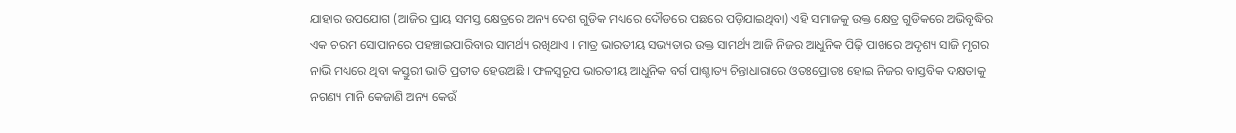ଯାହାର ଉପଯୋଗ (ଆଜିର ପ୍ରାୟ ସମସ୍ତ କ୍ଷେତ୍ରରେ ଅନ୍ୟ ଦେଶ ଗୁଡିକ ମଧ୍ୟରେ ଦୌଡରେ ପଛରେ ପଡ଼ିଯାଇଥିବା) ଏହି ସମାଜକୁ ଉକ୍ତ କ୍ଷେତ୍ର ଗୁଡିକରେ ଅଭିବୃଦ୍ଧିର ଏକ ଚରମ ସୋପାନରେ ପହଞ୍ଚାଇପାରିବାର ସାମର୍ଥ୍ୟ ରଖିଥାଏ । ମାତ୍ର ଭାରତୀୟ ସଭ୍ୟତାର ଉକ୍ତ ସାମର୍ଥ୍ୟ ଆଜି ନିଜର ଆଧୁନିକ ପିଢ଼ି ପାଖରେ ଅଦୃଶ୍ୟ ସାଜି ମୃଗର ନାଭି ମଧ୍ୟରେ ଥିବା କସ୍ତୁରୀ ଭାତି ପ୍ରତୀତ ହେଉଅଛି । ଫଳସ୍ୱରୂପ ଭାରତୀୟ ଆଧୁନିକ ବର୍ଗ ପାଶ୍ଚାତ୍ୟ ଚିନ୍ତାଧାରାରେ ଓତଃପ୍ରୋତଃ ହୋଇ ନିଜର ବାସ୍ତବିକ ଦକ୍ଷତାକୁ ନଗଣ୍ୟ ମାନି କେଜାଣି ଅନ୍ୟ କେଉଁ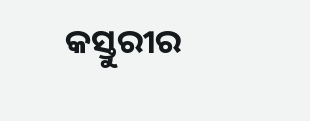କସ୍ତୁରୀର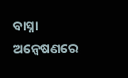ବାସ୍ନା ଅନ୍ୱେଷଣରେ